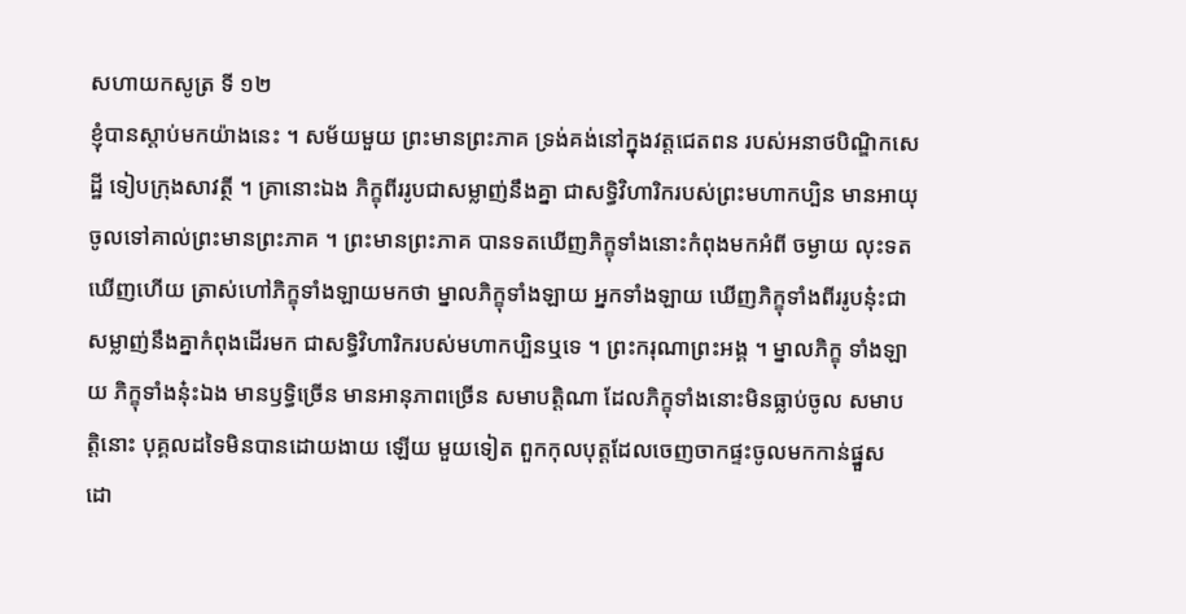សហាយកសូត្រ ទី ១២
ខ្ញុំបានស្តាប់មកយ៉ាងនេះ ។ សម័យមួយ ព្រះមានព្រះភាគ ទ្រង់គង់នៅក្នុងវត្តជេតពន របស់អនាថបិណ្ឌិកសេដ្ឋី ទៀបក្រុងសាវត្ថី ។ គ្រានោះឯង ភិក្ខុពីររូបជាសម្លាញ់នឹងគ្នា ជាសទ្ធិវិហារិករបស់ព្រះមហាកប្បិន មានអាយុ ចូលទៅគាល់ព្រះមានព្រះភាគ ។ ព្រះមានព្រះភាគ បានទតឃើញភិក្ខុទាំងនោះកំពុងមកអំពី ចម្ងាយ លុះទតឃើញហើយ ត្រាស់ហៅភិក្ខុទាំងឡាយមកថា ម្នាលភិក្ខុទាំងឡាយ អ្នកទាំងឡាយ ឃើញភិក្ខុទាំងពីររូបនុ៎ះជាសម្លាញ់នឹងគ្នាកំពុងដើរមក ជាសទ្ធិវិហារិករបស់មហាកប្បិនឬទេ ។ ព្រះករុណាព្រះអង្គ ។ ម្នាលភិក្ខុ ទាំងឡាយ ភិក្ខុទាំងនុ៎ះឯង មានឫទ្ធិច្រើន មានអានុភាពច្រើន សមាបត្តិណា ដែលភិក្ខុទាំងនោះមិនធ្លាប់ចូល សមាបត្តិនោះ បុគ្គលដទៃមិនបានដោយងាយ ឡើយ មួយទៀត ពួកកុលបុត្តដែលចេញចាកផ្ទះចូលមកកាន់ផ្នួស ដោ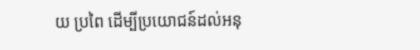យ ប្រពៃ ដើម្បីប្រយោជន៍ដល់អនុ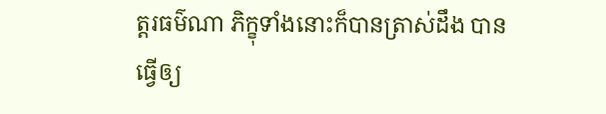ត្តរធម៌ណា ភិក្ខុទាំងនោះក៏បានត្រាស់ដឹង បាន ធ្វើឲ្យ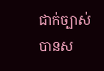ជាក់ច្បាស់ បានស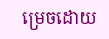ម្រេចដោយ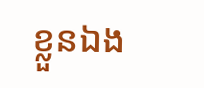ខ្លួនឯង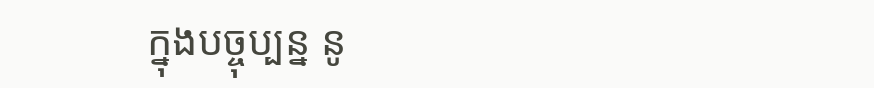ក្នុងបច្ចុប្បន្ន នូ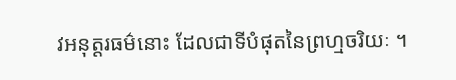វអនុត្តរធម៌នោះ ដែលជាទីបំផុតនៃព្រហ្មចរិយៈ ។